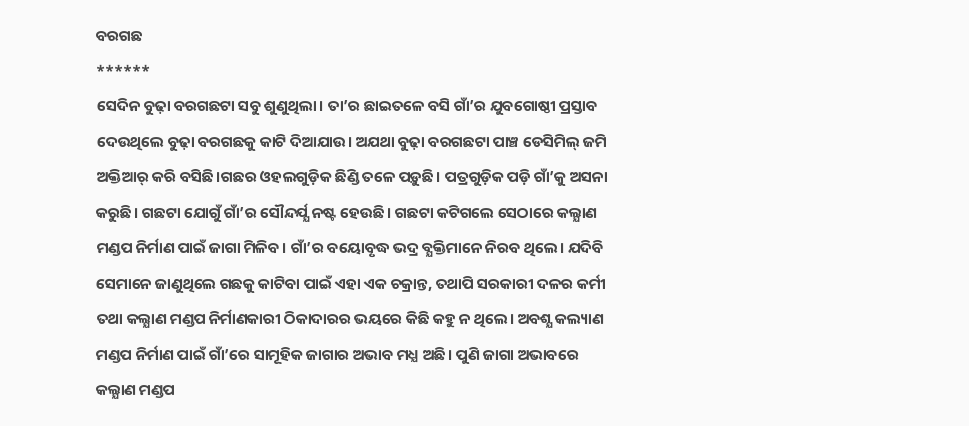ବରଗଛ
******
ସେଦିନ ବୁଢ଼ା ବରଗଛଟା ସବୁ ଶୁଣୁଥିଲା। ତା’ର ଛାଇତଳେ ବସି ଗାଁ’ର ଯୁବଗୋଷ୍ଠୀ ପ୍ରସ୍ତାବ ଦେଉଥିଲେ ବୁଢ଼ା ବରଗଛକୁ କାଟି ଦିଆଯାଉ। ଅଯଥା ବୁଢ଼ା ବରଗଛଟା ପାଞ୍ଚ ଡେସିମିଲ୍ ଜମି ଅକ୍ତିଆର୍ କରି ବସିଛି।ଗଛର ଓହଲଗୁଡ଼ିକ ଛିଣ୍ଡି ତଳେ ପଡ଼ୁଛି। ପତ୍ରଗୁଡ଼ିକ ପଡ଼ି ଗାଁ’କୁ ଅସନା କରୁଛି। ଗଛଟା ଯୋଗୁଁ ଗାଁ’ର ସୌନ୍ଦର୍ଯ୍ଯ ନଷ୍ଟ ହେଉଛି। ଗଛଟା କଟିଗଲେ ସେଠାରେ କଲ୍ଯାଣ ମଣ୍ଡପ ନିର୍ମାଣ ପାଇଁ ଜାଗା ମିଳିବ। ଗାଁ’ର ବୟୋବୃଦ୍ଧ ଭଦ୍ର ବ୍ଯକ୍ତିମାନେ ନିରବ ଥିଲେ। ଯଦିବି ସେମାନେ ଜାଣୁଥିଲେ ଗଛକୁ କାଟିବା ପାଇଁ ଏହା ଏକ ଚକ୍ରାନ୍ତ, ତଥାପି ସରକାରୀ ଦଳର କର୍ମୀ ତଥା କଲ୍ଯାଣ ମଣ୍ଡପ ନିର୍ମାଣକାରୀ ଠିକାଦାରର ଭୟରେ କିଛି କହୁ ନ ଥିଲେ। ଅବଶ୍ଯ କଲ୍ୟାଣ ମଣ୍ଡପ ନିର୍ମାଣ ପାଇଁ ଗାଁ’ରେ ସାମୂହିକ ଜାଗାର ଅଭାବ ମଧ୍ଯ ଅଛି। ପୁଣି ଜାଗା ଅଭାବରେ କଲ୍ଯାଣ ମଣ୍ଡପ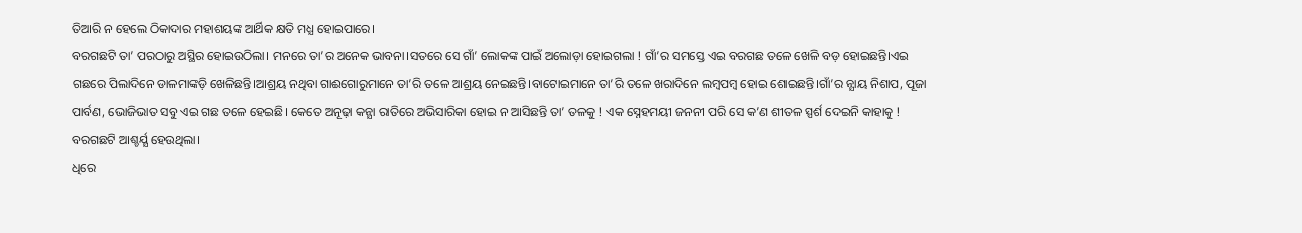ତିଆରି ନ ହେଲେ ଠିକାଦାର ମହାଶୟଙ୍କ ଆର୍ଥିକ କ୍ଷତି ମଧ୍ଯ ହୋଇପାରେ।
ବରଗଛଟି ତା’ ପରଠାରୁ ଅସ୍ଥିର ହୋଇଉଠିଲା। ମନରେ ତା’ର ଅନେକ ଭାବନା।ସତରେ ସେ ଗାଁ’ ଲୋକଙ୍କ ପାଇଁ ଅଲୋଡ଼ା ହୋଇଗଲା ! ଗାଁ’ର ସମସ୍ତେ ଏଇ ବରଗଛ ତଳେ ଖେଳି ବଡ଼ ହୋଇଛନ୍ତି।ଏଇ ଗଛରେ ପିଲାଦିନେ ଡାଳମାଙ୍କଡ଼ି ଖେଳିଛନ୍ତି।ଆଶ୍ରୟ ନଥିବା ଗାଈଗୋରୁମାନେ ତା’ରି ତଳେ ଆଶ୍ରୟ ନେଇଛନ୍ତି।ବାଟୋଇମାନେ ତା’ରି ତଳେ ଖରାଦିନେ ଲମ୍ବପମ୍ବ ହୋଇ ଶୋଇଛନ୍ତି।ଗାଁ’ର ନ୍ଯାୟ ନିଶାପ, ପୂଜା ପାର୍ବଣ, ଭୋଜିଭାତ ସବୁ ଏଇ ଗଛ ତଳେ ହେଇଛି। କେତେ ଅନୂଢ଼ା କନ୍ଯା ରାତିରେ ଅଭିସାରିକା ହୋଇ ନ ଆସିଛନ୍ତି ତା’ ତଳକୁ ! ଏକ ସ୍ନେହମୟୀ ଜନନୀ ପରି ସେ କ’ଣ ଶୀତଳ ସ୍ପର୍ଶ ଦେଇନି କାହାକୁ ! ବରଗଛଟି ଆଶ୍ଚର୍ଯ୍ଯ ହେଉଥିଲା।
ଧିରେ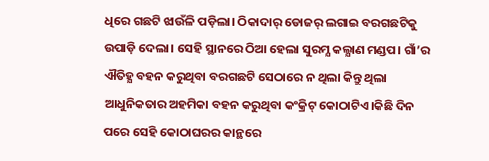ଧିରେ ଗଛଟି ଝାଉଁଳି ପଡ଼ିଲା। ଠିକାଦାର୍ ଡୋଜର୍ ଲଗାଇ ବରଗଛଟିକୁ ଉପାଡ଼ି ଦେଲା। ସେହି ସ୍ଥାନରେ ଠିଆ ହେଲା ସୁରମ୍ଯ କଲ୍ଯାଣ ମଣ୍ଡପ। ଗାଁ’ର ଐତିହ୍ଯ ବହନ କରୁଥିବା ବରଗଛଟି ସେଠାରେ ନ ଥିଲା କିନ୍ତୁ ଥିଲା ଆଧୁନିକତାର ଅହମିକା ବହନ କରୁଥିବା କଂକ୍ରିଟ୍ କୋଠାଟିଏ।କିଛି ଦିନ ପରେ ସେହି କୋଠାଘରର କାନ୍ଥରେ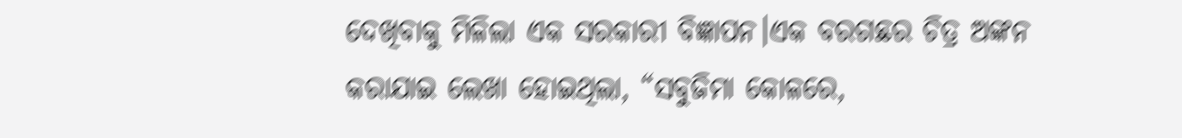ଦେଖିବାକୁ ମିଳିଲା ଏକ ସରକାରୀ ବିଜ୍ଞାପନ।ଏକ ବରଗଛର ଚିତ୍ର ଅଙ୍କନ କରାଯାଇ ଲେଖା ହୋଇଥିଲା, “ସବୁଜିମା କୋଳରେ,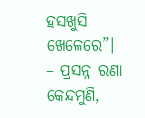ହସଖୁସି ଖେଳେରେ”।
– ପ୍ରସନ୍ନ ରଣା
କେନ୍ଦମୁଣି,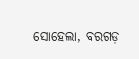ସୋହେଲା, ବରଗଡ଼